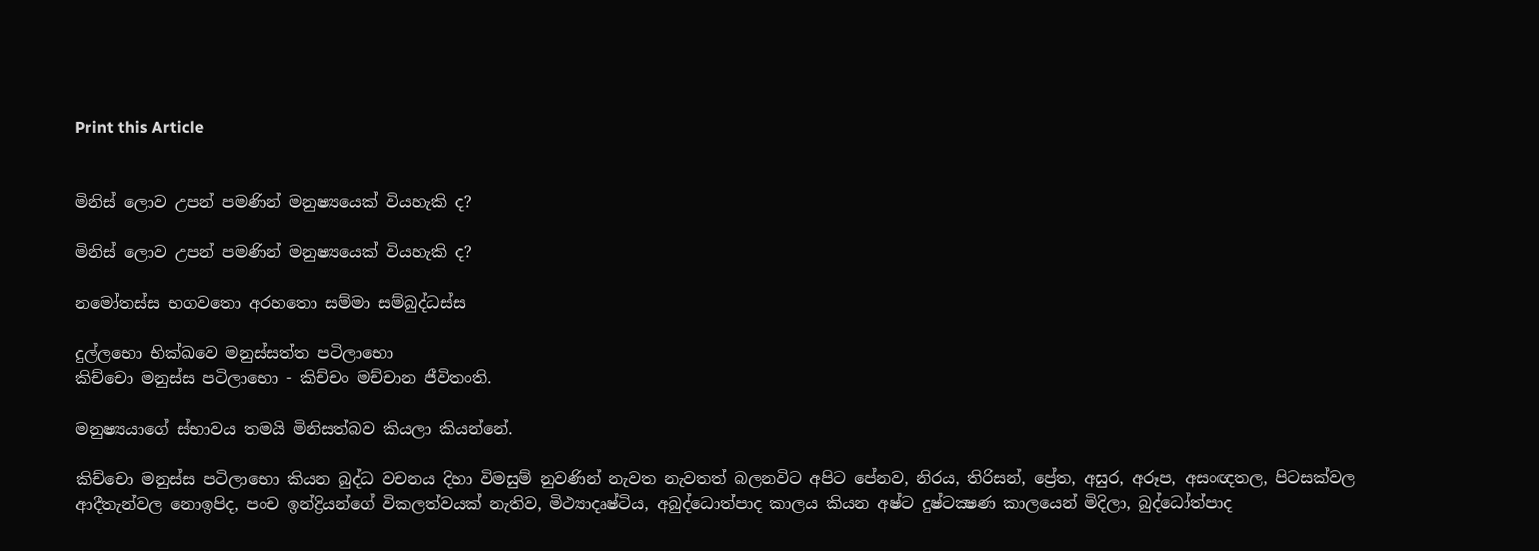Print this Article


මිනිස් ලොව උපන් පමණින් මනුෂ්‍යයෙක් වියහැකි ද?

මිනිස් ලොව උපන් පමණින් මනුෂ්‍යයෙක් වියහැකි ද?

නමෝතස්ස භගවතො අරහතො සම්මා සම්බුද්ධස්ස

දුල්ලභො භික්ඛවෙ මනුස්සත්ත පටිලාභො
කිච්චො මනුස්ස පටිලාභො - කිච්චං මච්චාන ජීවිතංති.

මනුෂ්‍යයාගේ ස්භාවය තමයි මිනිසත්බව කියලා කියන්නේ.

කිච්චො මනුස්ස පටිලාභො කියන බුද්ධ වචනය දිහා විමසුම් නුවණින් නැවත නැවතත් බලනවිට අපිට පේනව, නිරය, තිරිසන්, ප්‍රේත, අසුර, අරූප, අසංඥතල, පිටසක්වල ආදීතැන්වල නොඉපිද, පංච ඉන්ද්‍රියන්ගේ විකලත්වයක් නැතිව, මිථ්‍යාදෘෂ්ටිය, අබුද්ධොත්පාද කාලය කියන අෂ්ට දුෂ්ටක්‍ෂණ කාලයෙන් මිදිලා, බුද්ධෝත්පාද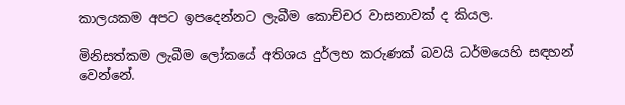කාලයකම අපට ඉපදෙන්නට ලැබීම කොච්චර වාසනාවක් ද කියල.

මිනිසත්කම ලැබීම ලෝකයේ අතිශය දුර්ලභ කරුණක් බවයි ධර්මයෙහි සඳහන් වෙන්නේ.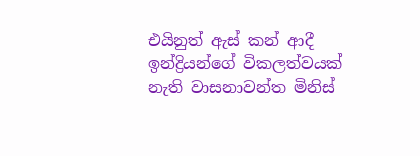එයිනුත් ඇස් කන් ආදී ඉන්ද්‍රියන්ගේ විකලත්වයක් නැති වාසනාවන්ත මිනිස්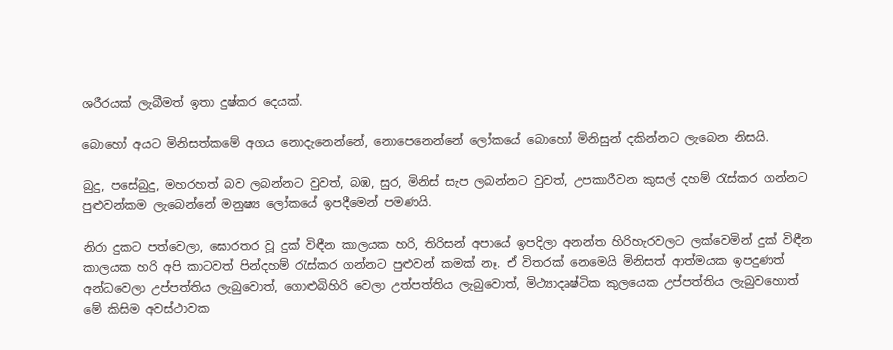ශරීරයක් ලැබීමත් ඉතා දුෂ්කර දෙයක්.

බොහෝ අයට මිනිසත්කමේ අගය නොදැනෙන්නේ, නොපෙනෙන්නේ ලෝකයේ බොහෝ මිනිසුන් දකින්නට ලැබෙන නිසයි.

බුදු, පසේබුදු, මහරහත් බව ලබන්නට වුවත්, බඹ, සුර, මිනිස් සැප ලබන්නට වුවත්, උපකාරීවන කුසල් දහම් රැස්කර ගන්නට පුළුවන්කම ලැබෙන්නේ මනුෂ්‍ය ලෝකයේ ඉපදීමෙන් පමණයි.

නිරා දුකට පත්වෙලා, ඝොරතර වූ දුක් විඳීන කාලයක හරි, තිරිසන් අපායේ ඉපදිලා අනන්ත හිරිහැරවලට ලක්වෙමින් දුක් විඳීන කාලයක හරි අපි කාටවත් පින්දහම් රැස්කර ගන්නට පුළුවන් කමක් නෑ. ඒ විතරක් නෙමෙයි මිනිසත් ආත්මයක ඉපදුණත් අන්ධවෙලා උප්පත්තිය ලැබුවොත්, ගොළුබිහිරි වෙලා උත්පත්තිය ලැබුවොත්, මිථ්‍යාදෘෂ්ටික කුලයෙක උප්පත්තිය ලැබුවහොත් මේ කිසිම අවස්ථාවක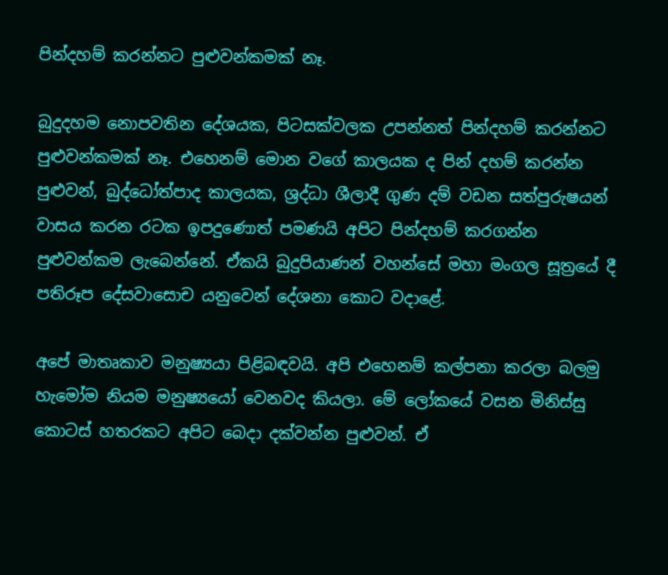පින්දහම් කරන්නට පුළුවන්කමක් නෑ.

බුදුදහම නොපවතින දේශයක, පිටසක්වලක උපන්නත් පින්දහම් කරන්නට පුළුවන්කමක් නෑ. එහෙනම් මොන වගේ කාලයක ද පින් දහම් කරන්න පුළුවන්, බුද්ධෝත්පාද කාලයක, ශ්‍රද්ධා ශීලාදී ගුණ දම් වඩන සත්පුරුෂයන් වාසය කරන රටක ඉපදුණොත් පමණයි අපිට පින්දහම් කරගන්න පුළුවන්කම ලැබෙන්නේ. ඒකයි බුදුපියාණන් වහන්සේ මහා මංගල සූත්‍රයේ දී පතිරූප දේසවාසොච යනුවෙන් දේශනා කොට වදාළේ.

අපේ මාතෘකාව මනුෂ්‍යයා පිළිබඳවයි. අපි එහෙනම් කල්පනා කරලා බලමු හැමෝම නියම මනුෂ්‍යයෝ වෙනවද කියලා. මේ ලෝකයේ වසන මිනිස්සු කොටස් හතරකට අපිට බෙදා දක්වන්න පුළුවන්. ඒ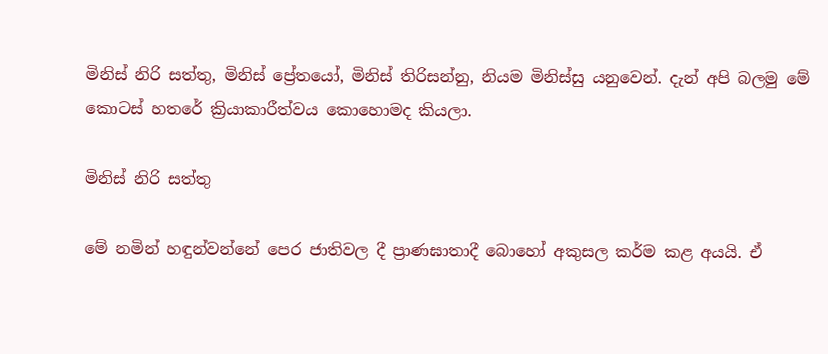මිනිස් නිරි සත්තු, මිනිස් ප්‍රේතයෝ, මිනිස් තිරිසන්නු, නියම මිනිස්සු යනුවෙන්. දැන් අපි බලමු මේ කොටස් හතරේ ක්‍රියාකාරීත්වය කොහොමද කියලා.

මිනිස් නිරි සත්තු

මේ නමින් හඳුන්වන්නේ පෙර ජාතිවල දී ප්‍රාණඝාතාදී බොහෝ අකුසල කර්ම කළ අයයි. ඒ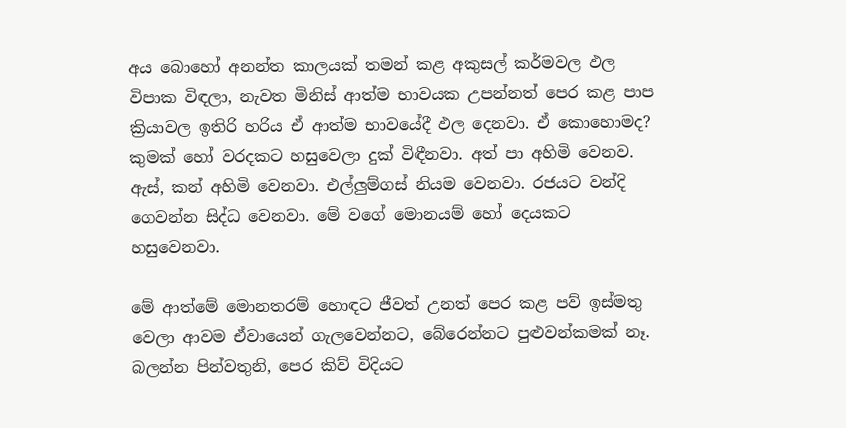අය බොහෝ අනන්ත කාලයක් තමන් කළ අකුසල් කර්මවල ඵල විපාක විඳලා, නැවත මිනිස් ආත්ම භාවයක උපන්නත් පෙර කළ පාප ක්‍රියාවල ඉතිරි හරිය ඒ ආත්ම භාවයේදී ඵල දෙනවා. ඒ කොහොමද? කුමක් හෝ වරදකට හසුවෙලා දුක් විඳීනවා. අත් පා අහිමි වෙනව. ඇස්, කන් අහිමි වෙනවා. එල්ලුම්ගස් නියම වෙනවා. රජයට වන්දි ගෙවන්න සිද්ධ වෙනවා. මේ වගේ මොනයම් හෝ දෙයකට හසුවෙනවා.

මේ ආත්මේ මොනතරම් හොඳට ජීවත් උනත් පෙර කළ පව් ඉස්මතු වෙලා ආවම ඒවායෙන් ගැලවෙන්නට, බේරෙන්නට පුළුවන්කමක් නෑ. බලන්න පින්වතුනි, පෙර කිව් විදියට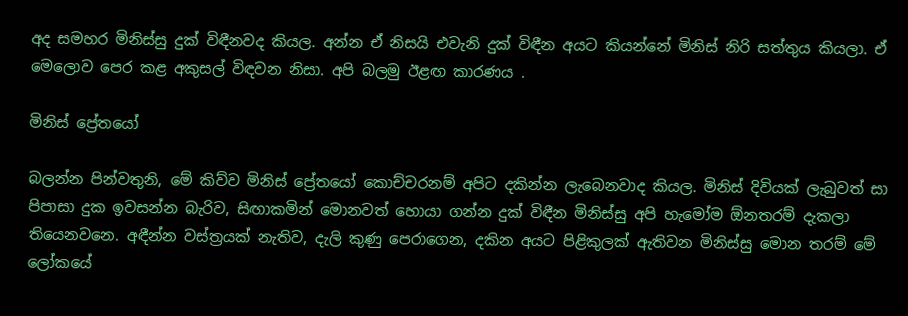අද සමහර මිනිස්සු දුක් විඳීනවද කියල. අන්න ඒ නිසයි එවැනි දුක් විඳීන අයට කියන්නේ මිනිස් නිරි සත්තුය කියලා. ඒ මෙලොව පෙර කළ අකුසල් විඳවන නිසා. අපි බලමු ඊළඟ කාරණය .

මිනිස් ප්‍රේතයෝ

බලන්න පින්වතුනි, මේ කිව්ව මිනිස් ප්‍රේතයෝ කොච්චරනම් අපිට දකින්න ලැබෙනවාද කියල. මිනිස් දිවියක් ලැබුවත් සා පිපාසා දුක ඉවසන්න බැරිව, සිඟාකමින් මොනවත් හොයා ගන්න දුක් විඳීන මිනිස්සු අපි හැමෝම ඕනතරම් දැකලා තියෙනවනෙ. අඳීන්න වස්ත්‍රයක් නැතිව, දැලි කුණු පෙරාගෙන, දකින අයට පිළිකුලක් ඇතිවන මිනිස්සු මොන තරම් මේ ලෝකයේ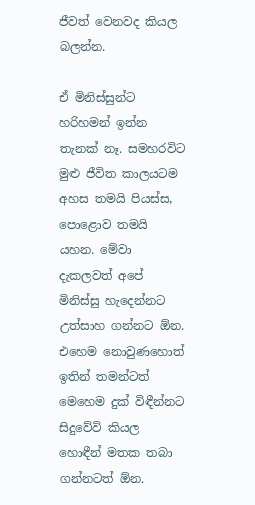ජීවත් වෙනවද කියල බලන්න.

ඒ මිනිස්සුන්ට හරිහමන් ඉන්න තැනක් නෑ. සමහරවිට මුළු ජීවිත කාලයටම අහස තමයි පියස්ස, පොළොව තමයි යහන. මේවා දැකලවත් අපේ මිනිස්සු හැදෙන්නට උත්සාහ ගන්නට ඕන. එහෙම නොවුණහොත් ඉතින් තමන්ටත් මෙහෙම දුක් විඳීන්නට සිදුවේවි කියල හොඳීන් මතක තබා ගන්නටත් ඕන.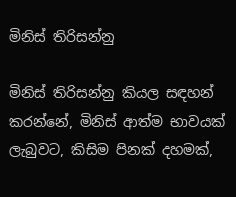මිනිස් තිරිසන්නු

මිනිස් තිරිසන්නු කියල සඳහන් කරන්නේ, මිනිස් ආත්ම භාවයක් ලැබුවට, කිසිම පිනක් දහමක්,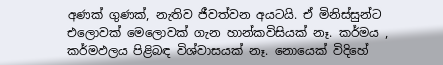අණක් ගුණක්, නැතිව ජීවත්වන අයටයි. ඒ මිනිස්සුන්ට එලොවක් මෙලොවක් ගැන හාන්කවිසියක් නෑ. කර්මය , කර්මඵලය පිළිබඳ විශ්වාසයක් නෑ. නොයෙක් විදිහේ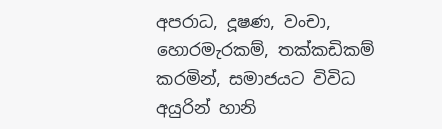අපරාධ, දූෂණ, වංචා, හොරමැරකම්, තක්කඩිකම් කරමින්, සමාජයට විවිධ අයුරින් හානි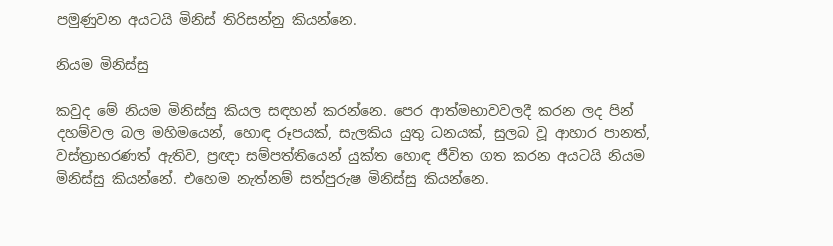පමුණුවන අයටයි මිනිස් තිරිසන්නු කියන්නෙ.

නියම මිනිස්සු

කවුද මේ නියම මිනිස්සු කියල සඳහන් කරන්නෙ. පෙර ආත්මභාවවලදී කරන ලද පින් දහම්වල බල මහිමයෙන්, හොඳ රූපයක්, සැලකිය යුතු ධනයක්, සුලබ වූ ආහාර පානත්, වස්ත්‍රාභරණත් ඇතිව, ප්‍රඥා සම්පත්තියෙන් යුක්ත හොඳ ජීවිත ගත කරන අයටයි නියම මිනිස්සු කියන්නේ. එහෙම නැත්නම් සත්පුරුෂ මිනිස්සු කියන්නෙ.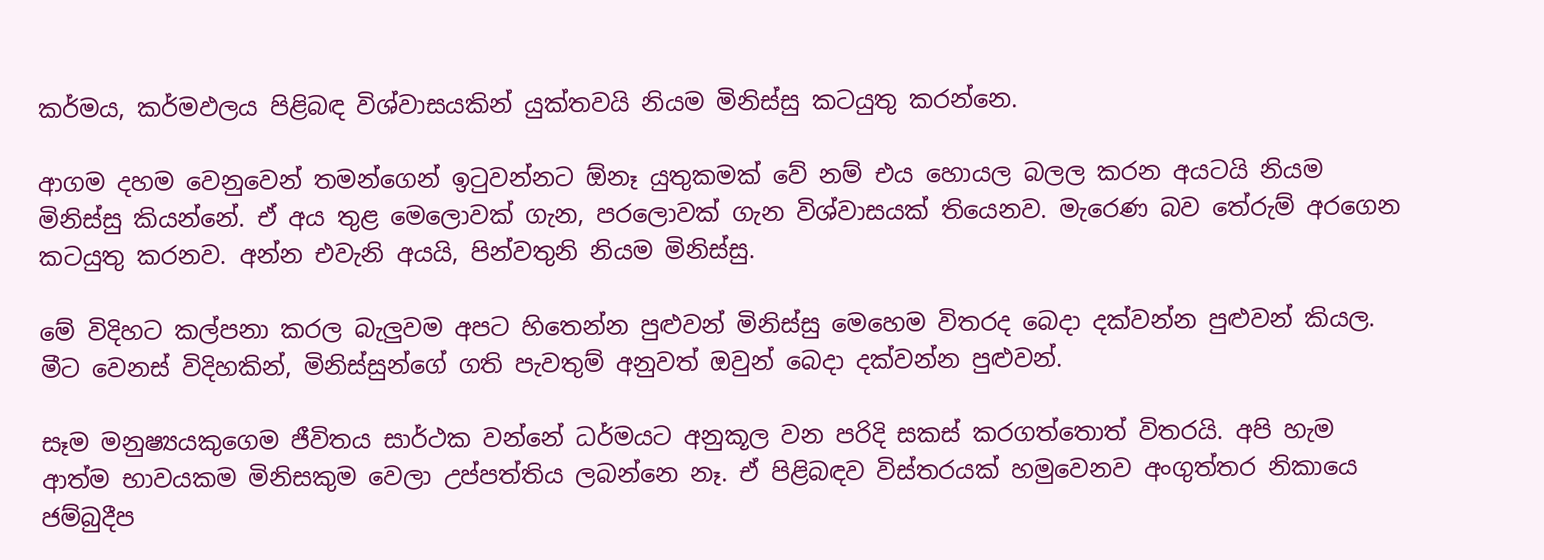කර්මය, කර්මඵලය පිළිබඳ විශ්වාසයකින් යුක්තවයි නියම මිනිස්සු කටයුතු කරන්නෙ.

ආගම දහම වෙනුවෙන් තමන්ගෙන් ඉටුවන්නට ඕනෑ යුතුකමක් වේ නම් එය හොයල බලල කරන අයටයි නියම මිනිස්සු කියන්නේ. ඒ අය තුළ මෙලොවක් ගැන, පරලොවක් ගැන විශ්වාසයක් තියෙනව. මැරෙණ බව තේරුම් අරගෙන කටයුතු කරනව. අන්න එවැනි අයයි, පින්වතුනි නියම මිනිස්සු.

මේ විදිහට කල්පනා කරල බැලුවම අපට හිතෙන්න පුළුවන් මිනිස්සු මෙහෙම විතරද බෙදා දක්වන්න පුළුවන් කියල. මීට වෙනස් විදිහකින්, මිනිස්සුන්ගේ ගති පැවතුම් අනුවත් ඔවුන් බෙදා දක්වන්න පුළුවන්.

සෑම මනුෂ්‍යයකුගෙම ජීවිතය සාර්ථක වන්නේ ධර්මයට අනුකූල වන පරිදි සකස් කරගත්තොත් විතරයි. අපි හැම ආත්ම භාවයකම මිනිසකුම වෙලා උප්පත්තිය ලබන්නෙ නෑ. ඒ පිළිබඳව විස්තරයක් හමුවෙනව අංගුත්තර නිකායෙ ජම්බුදීප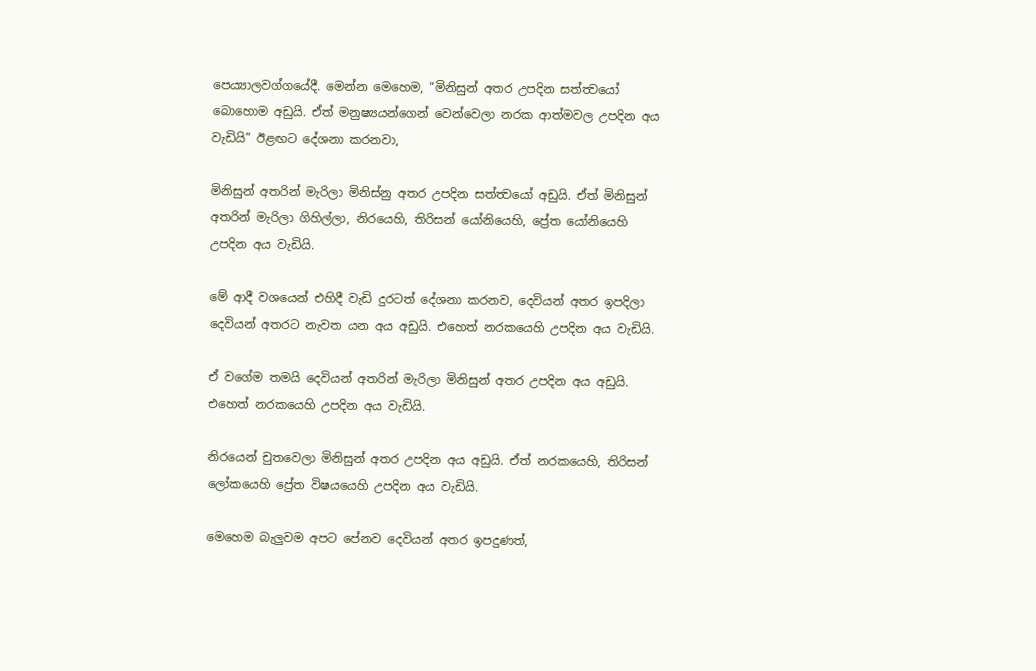පෙය්‍යාලවග්ගයේදී. මෙන්න මෙහෙම, “මිනිසුන් අතර උපදින සත්ත්‍වයෝ බොහොම අඩුයි. ඒත් මනුෂ්‍යයන්ගෙන් වෙන්වෙලා නරක ආත්මවල උපදින අය වැඩියි” ඊළඟට දේශනා කරනවා,

මිනිසුන් අතරින් මැරිලා මිනිස්නු අතර උපදින සත්ත්‍වයෝ අඩුයි. ඒත් මිනිසුන් අතරින් මැරිලා ගිහිල්ලා, නිරයෙහි, තිරිසන් යෝනියෙහි, ප්‍රේත යෝනියෙහි උපදින අය වැඩියි.

මේ ආදී වශයෙන් එහිදී වැඩි දුරටත් දේශනා කරනව, දෙවියන් අතර ඉපදිලා දෙවියන් අතරට නැවත යන අය අඩුයි. එහෙත් නරකයෙහි උපදින අය වැඩියි.

ඒ වගේම තමයි දෙවියන් අතරින් මැරිලා මිනිසුන් අතර උපදින අය අඩුයි. එහෙත් නරකයෙහි උපදින අය වැඩියි.

නිරයෙන් චුතවෙලා මිනිසුන් අතර උපදින අය අඩුයි. ඒත් නරකයෙහි, තිරිසන් ලෝකයෙහි ප්‍රේත විෂයයෙහි උපදින අය වැඩියි.

මෙහෙම බැලුවම අපට පේනව දෙවියන් අතර ඉපදුණත්,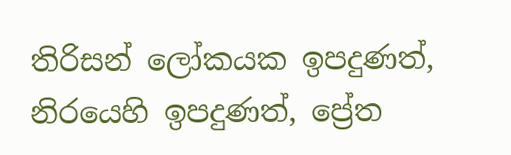තිරිසන් ලෝකයක ඉපදුණත්, නිරයෙහි ඉපදුණත්, ප්‍රේත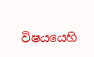විෂයයෙහි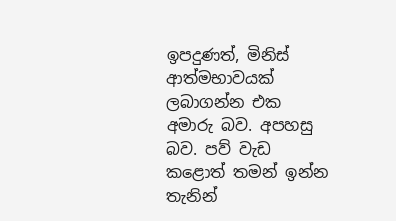ඉපදුණත්, මිනිස් ආත්මභාවයක් ලබාගන්න එක අමාරු බව. අපහසු බව. පව් වැඩ කළොත් තමන් ඉන්න තැනින්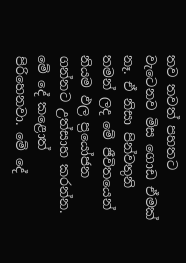තව තවත් පහතට වැටෙනව මිස ගොඩ ඒමක් නෑ. ඒ නිසා පින්වතුනි තමන් ලද මේ ජීවිතයෙන් නියම ඵල ප්‍රයෝජන ගන්නට උත්සාහ කරන්න. මේ දේ කළොත් පිරිහෙනවා. මේ දේ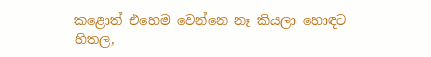කළොත් එහෙම වෙන්නෙ නෑ කියලා හොඳට හිතල,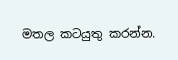මතල කටයුතු කරන්න.